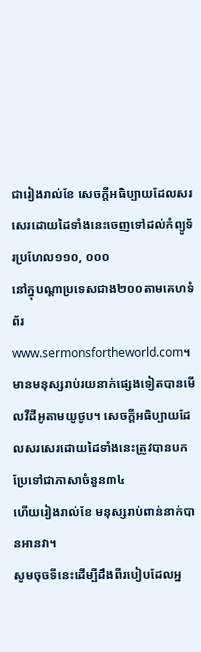ជារៀងរាល់ខែ សេចក្ដីអធិប្បាយដែលសរសេរដោយដៃទាំងនេះចេញទៅដល់កំព្យូទ័រប្រហែល១១០, ០០០
នៅក្នុបណ្ដាប្រទេសជាង២០០តាមគេហទំព័រwww.sermonsfortheworld.com។
មានមនុស្សរាប់រយនាក់ផ្សេងទៀតបានមើលវីដីអូតាមយូថូប។ សេចក្ដីអធិប្បាយដែលសរសេរដោយដៃទាំងនេះត្រូវបានបកប្រែទៅជាភាសាចំនួន៣៤
ហើយរៀងរាល់ខែ មនុស្សរាប់ពាន់នាក់បានអានវា។
សូមចុចទីនេះដើម្បីដឹងពីរបៀបដែលអ្ន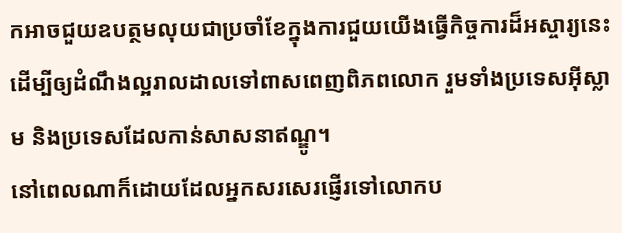កអាចជួយឧបត្ថមលុយជាប្រចាំខែក្នុងការជួយយើងធ្វើកិច្ចការដ៏អស្ចារ្យនេះ
ដើម្បីឲ្យដំណឹងល្អរាលដាលទៅពាសពេញពិភពលោក រួមទាំងប្រទេសអ៊ីស្លាម និងប្រទេសដែលកាន់សាសនាឥណ្ឌូ។
នៅពេលណាក៏ដោយដែលអ្នកសរសេរផ្ញើរទៅលោកប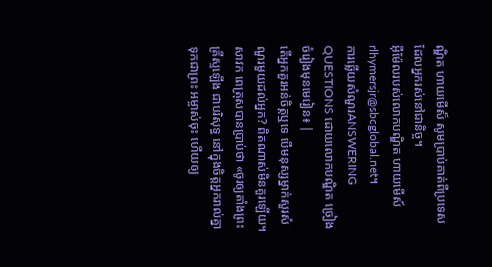ណ្ឌិត ហាយមើស៏ សូមប្រាប់គាត់ពីប្រទេសដែលអ្នករស់នៅជានិច្ច។
អ៊ីម៉ែលរបស់លោកបណ្ឌិត ហាយមើស៍rlhymersjr@sbcglobal.net។
ការឆ្លើយសំណួរANSWERING QUESTIONS ដោយលោកបណ្ឌិត ច្រៀងចំរៀងមុនមេរៀន៖ |
តើអ្នកគួរអន់ចិត្ដឬទេ បើមនុស្សម្នាក់សួរសំណួរមួយដល់អ្នក? ពិតណាស់មិនគួរឡើយ។ សាវក ពេត្រុសបានប្រាប់ថា «ចូរឲ្យតាំងព្រះគ្រីស្ទឡើង ជាបរិសុទ្ធ នៅក្នុងចិត្តអ្នករាល់គ្នា ទុកជាព្រះ អម្ចាស់ចុះ ហើយឲ្យ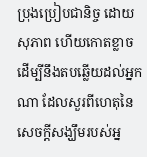ប្រុងប្រៀបជានិច្ច ដោយសុភាព ហើយកោតខ្លាច ដើម្បីនឹងតបឆ្លើយដល់អ្នកណា ដែលសួរពីហេតុនៃសេចក្តីសង្ឃឹមរបស់អ្ន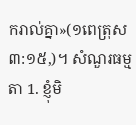ករាល់គ្នា»(១ពេត្រុស ៣:១៥,)។ សំណួរធម្មតា 1. ខ្ញុំមិ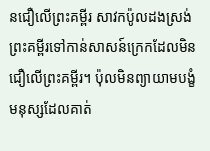នជឿលើព្រះគម្ពីរ សាវកប៉ូលដងស្រង់ព្រះគម្ពីរទៅកាន់សាសន៍ក្រេកដែលមិនជឿលើព្រះគម្ពីរ។ ប៉ុលមិនព្យាយាមបង្ខំមនុស្សដែលគាត់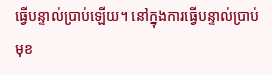ធ្វើបន្ទាល់ប្រាប់ឡើយ។ នៅក្នុងការធ្វើបន្ទាល់ប្រាប់ មុខ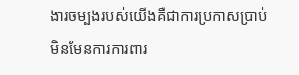ងារចម្បងរបស់យើងគឺជាការប្រកាសប្រាប់ មិនមែនការការពារ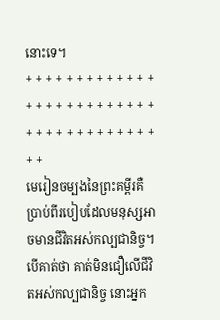នោះទេ។
+ + + + + + + + + + + + + + + + + + + + + + + + + + + + + + + + + + + + + + + + +
មេរៀនចម្បងនៃព្រះគម្ពីរគឺប្រាប់ពីរបៀបដែលមនុស្សអាចមានជីវិតអស់កល្បជានិច្ច។ បើគាត់ថា គាត់មិនជឿលើជីវិតអស់កល្បជានិច្ច នោះអ្នក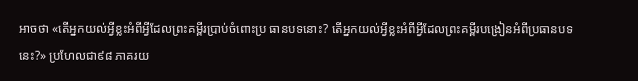អាចថា «តើអ្នកយល់អ្វីខ្លះអំពីអ្វីដែលព្រះគម្ពីរប្រាប់ចំពោះប្រ ធានបទនោះ? តើអ្នកយល់អ្វីខ្លះអំពីអ្វីដែលព្រះគម្ពីរបង្រៀនអំពីប្រធានបទនេះ?» ប្រហែលជា៩៨ ភាគរយ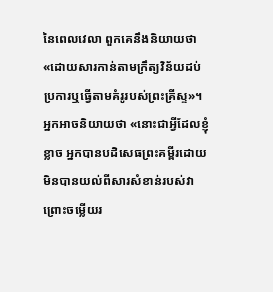នៃពេលវេលា ពួកគេនឹងនិយាយថា «ដោយសារកាន់តាមក្រឹត្យវិន័យដប់ប្រការឬធ្វើតាមគំរូរបស់ព្រះគ្រីស្ទ»។ អ្នកអាចនិយាយថា «នោះជាអ្វីដែលខ្ញុំខ្លាច អ្នកបានបដិសេធព្រះគម្ពីរដោយមិនបានយល់ពីសារសំខាន់របស់វាព្រោះចម្លើយរ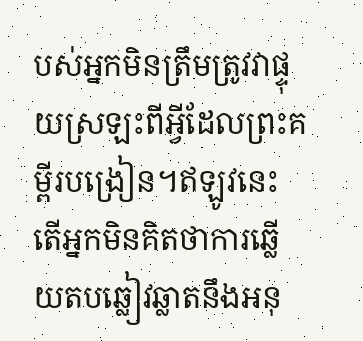បស់អ្នកមិនត្រឹមត្រូវវាផ្ទុយស្រឡះពីអ្វីដែលព្រះគម្ពីរបង្រៀន។ឥឡូវនេះតើអ្នកមិនគិតថាការឆ្លើយតបឆ្លៀវឆ្លាតនឹងអនុ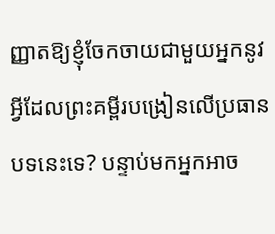ញ្ញាតឱ្យខ្ញុំចែកចាយជាមួយអ្នកនូវអ្វីដែលព្រះគម្ពីរបង្រៀនលើប្រធានបទនេះទេ? បន្ទាប់មកអ្នកអាច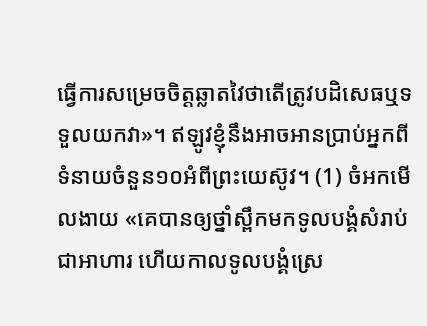ធ្វើការសម្រេចចិត្តឆ្លាតវៃថាតើត្រូវបដិសេធឬទទួលយកវា»។ ឥឡូវខ្ញុំនឹងអាចអានប្រាប់អ្នកពីទំនាយចំនួន១០អំពីព្រះយេស៊ូវ។ (1) ចំអកមើលងាយ «គេបានឲ្យថ្នាំស្ពឹកមកទូលបង្គំសំរាប់ជាអាហារ ហើយកាលទូលបង្គំស្រេ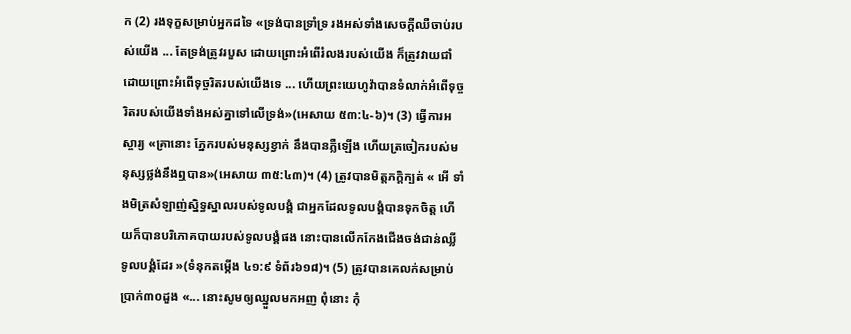ក (2) រងទុក្ខសម្រាប់អ្នកដទៃ «ទ្រង់បានទ្រាំទ្រ រងអស់ទាំងសេចក្តីឈឺចាប់របស់យើង ... តែទ្រង់ត្រូវរបួស ដោយព្រោះអំពើរំលងរបស់យើង ក៏ត្រូវវាយជាំ ដោយព្រោះអំពើទុច្ចរិតរបស់យើងទេ ... ហើយព្រះយេហូវ៉ាបានទំលាក់អំពើទុច្ចរិតរបស់យើងទាំងអស់គ្នាទៅលើទ្រង់»(អេសាយ ៥៣:៤-៦)។ (3) ធ្វើការអស្ចារ្យ «គ្រានោះ ភ្នែករបស់មនុស្សខ្វាក់ នឹងបានភ្លឺឡើង ហើយត្រចៀករបស់មនុស្សថ្លង់នឹងឮបាន»(អេសាយ ៣៥:៤៣)។ (4) ត្រូវបានមិត្ដភក្ដិក្បត់ « អើ ទាំងមិត្រសំឡាញ់ស្និទ្ធស្នាលរបស់ទូលបង្គំ ជាអ្នកដែលទូលបង្គំបានទុកចិត្ត ហើយក៏បានបរិភោគបាយរបស់ទូលបង្គំផង នោះបានលើកកែងជើងចង់ជាន់ឈ្លីទូលបង្គំដែរ »(ទំនុកតម្កើង ៤១:៩ ទំព័រ៦១៨)។ (5) ត្រូវបានគេលក់សម្រាប់ប្រាក់៣០ដួង «... នោះសូមឲ្យឈ្នួលមកអញ ពុំនោះ កុំ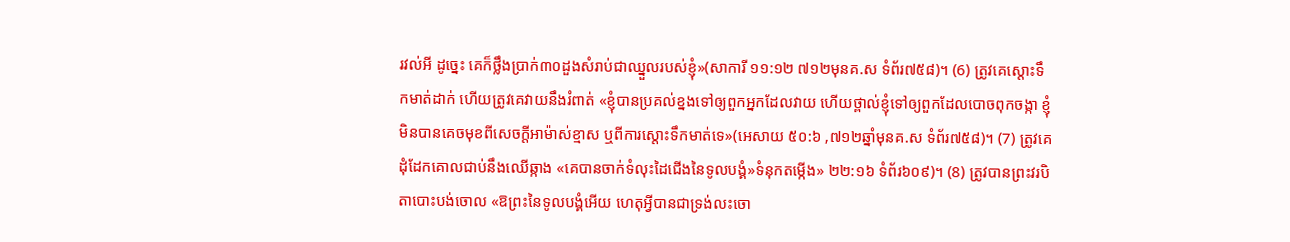រវល់អី ដូច្នេះ គេក៏ថ្លឹងប្រាក់៣០ដួងសំរាប់ជាឈ្នួលរបស់ខ្ញុំ»(សាការី ១១:១២ ៧១២មុនគ.ស ទំព័រ៧៥៨)។ (6) ត្រូវគេស្ដោះទឹកមាត់ដាក់ ហើយត្រូវគេវាយនឹងរំពាត់ «ខ្ញុំបានប្រគល់ខ្នងទៅឲ្យពួកអ្នកដែលវាយ ហើយថ្ពាល់ខ្ញុំទៅឲ្យពួកដែលបោចពុកចង្កា ខ្ញុំមិនបានគេចមុខពីសេចក្តីអាម៉ាស់ខ្មាស ឬពីការស្តោះទឹកមាត់ទេ»(អេសាយ ៥០:៦ ,៧១២ឆ្នាំមុនគ.ស ទំព័រ៧៥៨)។ (7) ត្រូវគេដុំដែកគោលជាប់នឹងឈើឆ្កាង «គេបានចាក់ទំលុះដៃជើងនៃទូលបង្គំ»ទំនុកតម្កើង» ២២:១៦ ទំព័រ៦០៩)។ (8) ត្រូវបានព្រះវរបិតាបោះបង់ចោល «ឱព្រះនៃទូលបង្គំអើយ ហេតុអ្វីបានជាទ្រង់លះចោ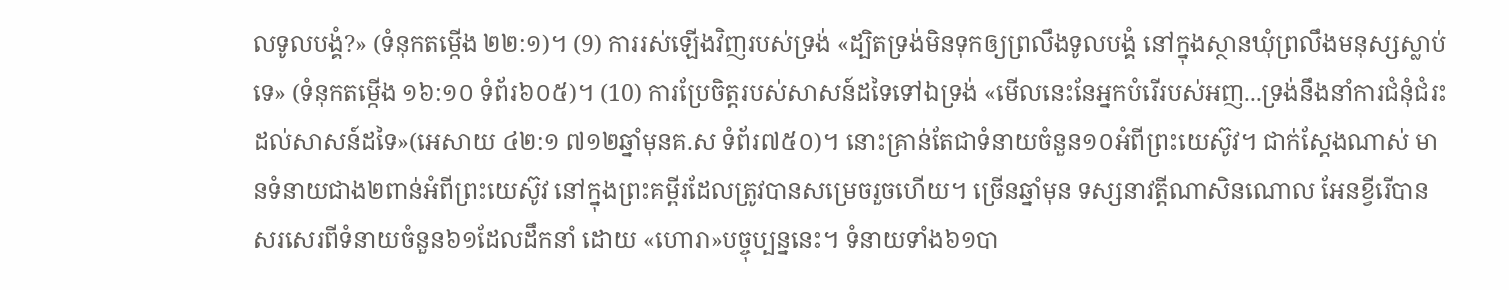លទូលបង្គំ?» (ទំនុកតម្កើង ២២:១)។ (9) ការរស់ឡើងវិញរបស់ទ្រង់ «ដ្បិតទ្រង់មិនទុកឲ្យព្រលឹងទូលបង្គំ នៅក្នុងស្ថានឃុំព្រលឹងមនុស្សស្លាប់ទេ» (ទំនុកតម្កើង ១៦:១០ ទំព័រ៦០៥)។ (10) ការប្រែចិត្ដរបស់សាសន៍ដទៃទៅឯទ្រង់ «មើលនេះនែអ្នកបំរើរបស់អញ...ទ្រង់នឹងនាំការជំនុំជំរះដល់សាសន៍ដទៃ»(អេសាយ ៤២:១ ៧១២ឆ្នាំមុនគ.ស ទំព័រ៧៥០)។ នោះគ្រាន់តែជាទំនាយចំនួន១០អំពីព្រះយេស៊ូវ។ ជាក់ស្ដែងណាស់ មានទំនាយជាង២ពាន់អំពីព្រះយេស៊ូវ នៅក្នុងព្រះគម្ពីរដែលត្រូវបានសម្រេចរួចហើយ។ ច្រើនឆ្នាំមុន ទស្សនាវត្ដីណាសិនណោល អែនខ្វីរើបានសរសេរពីទំនាយចំនួន៦១ដែលដឹកនាំ ដោយ «ហោរា»បច្ចុប្បន្ននេះ។ ទំនាយទាំង៦១បា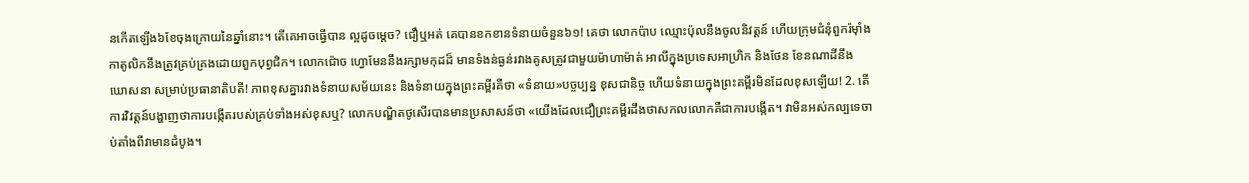នកើតឡើង៦ខែចុងក្រោយនៃឆ្នាំនោះ។ តើគេអាចធ្វើបាន ល្អដូចម្ដេច? ជឿឬអត់ គេបានខកខានទំនាយចំនួន៦១! គេថា លោកប៉ាប ឈ្មោះប៉ុលនឹងចូលនិវត្ដន៍ ហើយក្រុមជំនុំពួករ៉ម៉ាំងកាតូលិកនឹងត្រូវគ្រប់គ្រងដោយពួកបុព្វជិក។ លោកជ៉ោច ហ្វោមែននឹងរក្សាមកុដដ៏ មានទំងន់ធ្ងន់រវាងគូសត្រូវជាមួយម៉ាហាម៉ាត់ អាលីក្នុងប្រទេសអាហ្រិក និងថែន ខែនណាដីនឹងឃោសនា សម្រាប់ប្រធានាតិបតី! ភាពខុសគ្នារវាងទំនាយសម័យនេះ និងទំនាយក្នុងព្រះគម្ពីរគឺថា «ទំនាយ»បច្ចប្បន្ន ខុសជានិច្ច ហើយទំនាយក្នុងព្រះគម្ពីរមិនដែលខុសឡើយ! 2. តើការវិវត្ដន៍បង្ហាញថាការបង្កើតរបស់គ្រប់ទាំងអស់ខុសឬ? លោកបណ្ឌិតថូសើរបានមានប្រសាសន៍ថា «យើងដែលជឿព្រះគម្ពីរដឹងថាសកលលោកគឺជាការបង្កើត។ វាមិនអស់កល្បទេចាប់តាំងពីវាមានដំបូង។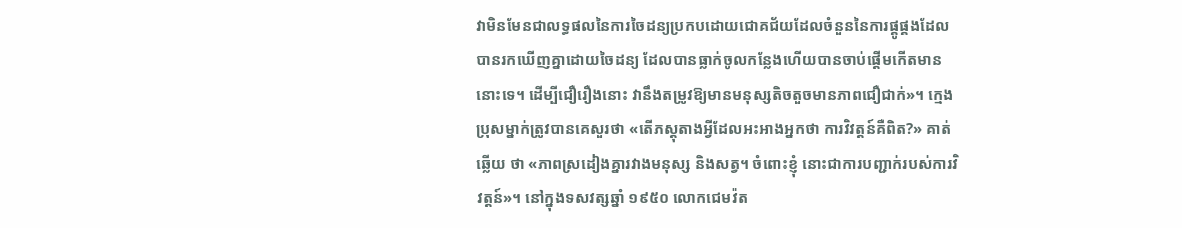វាមិនមែនជាលទ្ធផលនៃការចៃដន្យប្រកបដោយជោគជ័យដែលចំនួននៃការផ្គូផ្គងដែលបានរកឃើញគ្នាដោយចៃដន្យ ដែលបានធ្លាក់ចូលកន្លែងហើយបានចាប់ផ្តើមកើតមាននោះទេ។ ដើម្បីជឿរឿងនោះ វានឹងតម្រូវឱ្យមានមនុស្សតិចតួចមានភាពជឿជាក់»។ ក្មេងប្រុសម្នាក់ត្រូវបានគេសួរថា «តើភស្ដុតាងអ្វីដែលអះអាងអ្នកថា ការវិវត្ដន៍គឺពិត?» គាត់ឆ្លើយ ថា «ភាពស្រដៀងគ្នារវាងមនុស្ស និងសត្វ។ ចំពោះខ្ញុំ នោះជាការបញ្ជាក់របស់ការវិវត្ដន៍»។ នៅក្នុងទសវត្សឆ្នាំ ១៩៥០ លោកជេមវ៉ត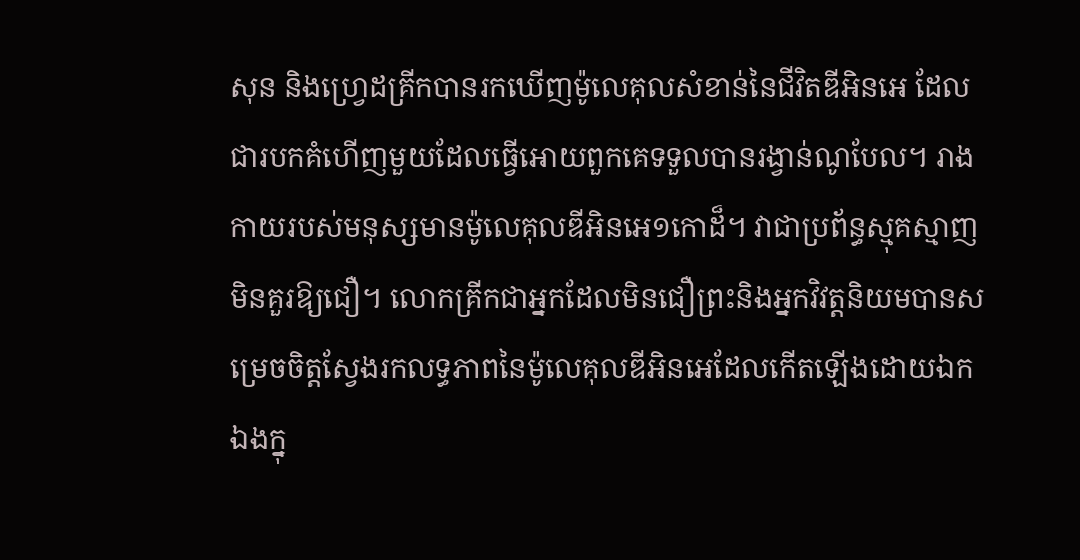សុន និងហ្វ្រេដគ្រីកបានរកឃើញម៉ូលេគុលសំខាន់នៃជីវិតឌីអិនអេ ដែលជារបកគំហើញមួយដែលធ្វើអោយពួកគេទទួលបានរង្វាន់ណូបែល។ រាងកាយរបស់មនុស្សមានម៉ូលេគុលឌីអិនអេ១កោដ៏។ វាជាប្រព័ន្ធស្មុគស្មាញមិនគួរឱ្យជឿ។ លោកគ្រីកជាអ្នកដែលមិនជឿព្រះនិងអ្នកវិវត្តនិយមបានសម្រេចចិត្តស្វែងរកលទ្ធភាពនៃម៉ូលេគុលឌីអិនអេដែលកើតឡើងដោយឯកឯងក្នុ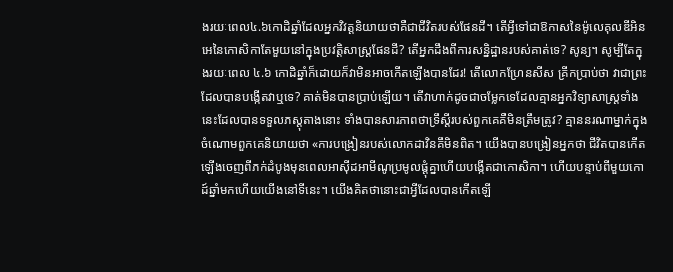ងរយៈពេល៤.៦កោដិឆ្នាំដែលអ្នកវិវត្តនិយាយថាគឺជាជីវិតរបស់ផែនដី។ តើអ្វីទៅជាឱកាសនៃម៉ូលេគុលឌីអិនអេនៃកោសិកាតែមួយនៅក្នុងប្រវត្តិសាស្ត្រផែនដី? តើអ្នកដឹងពីការសន្និដ្ឋានរបស់គាត់ទេ? សូន្យ។ សូម្បីតែក្នុងរយៈពេល ៤.៦ កោដិឆ្នាំក៏ដោយក៏វាមិនអាចកើតឡើងបានដែរ! តើលោកហ្រែនសីស គ្រីកប្រាប់ថា វាជាព្រះដែលបានបង្កើតវាឬទេ? គាត់មិនបានប្រាប់ឡើយ។ តើវាហាក់ដូចជាចម្លែកទេដែលគ្មានអ្នកវិទ្យាសាស្ត្រទាំងនេះដែលបានទទួលភស្តុតាងនោះ ទាំងបានសារភាពថាទ្រឹស្តីរបស់ពួកគេគឺមិនត្រឹមត្រូវ? គ្មាននរណាម្នាក់ក្នុងចំណោមពួកគេនិយាយថា «ការបង្រៀនរបស់លោកដាវិនគឹមិនពិត។ យើងបានបង្រៀនអ្នកថា ជីវិតបានកើតឡើងចេញពីភក់ដំបូងមុនពេលអាស៊ីដអាមីណូប្រមូលផ្តុំគ្នាហើយបង្កើតជាកោសិកា។ ហើយបន្ទាប់ពីមួយកោដ៍ឆ្នាំមកហើយយើងនៅទីនេះ។ យើងគិតថានោះជាអ្វីដែលបានកើតឡើ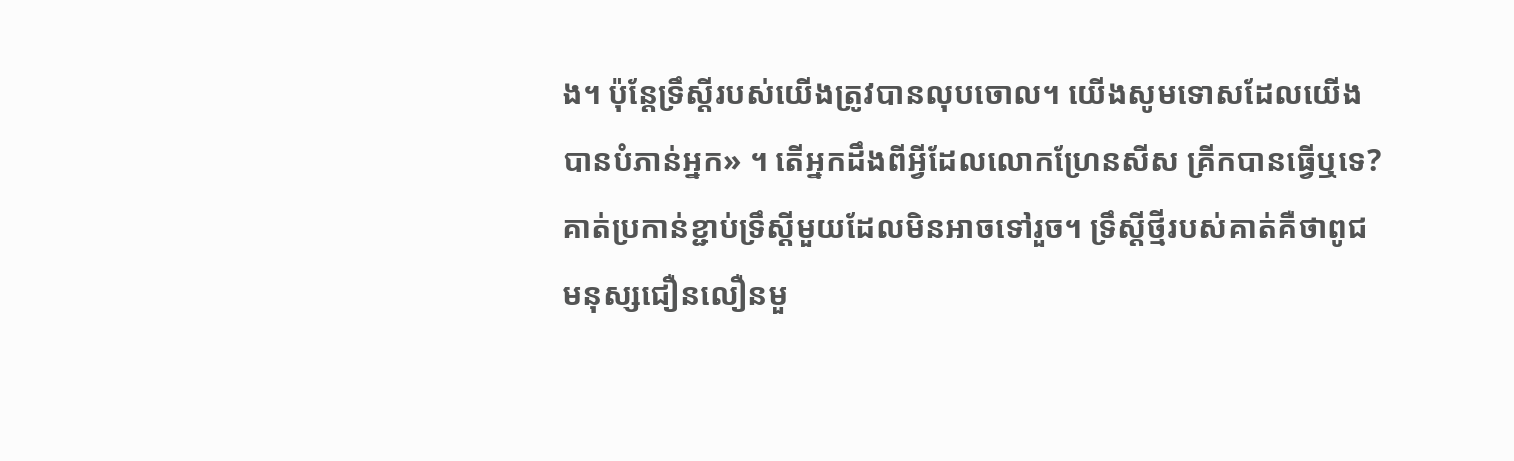ង។ ប៉ុន្តែទ្រឹស្តីរបស់យើងត្រូវបានលុបចោល។ យើងសូមទោសដែលយើងបានបំភាន់អ្នក» ។ តើអ្នកដឹងពីអ្វីដែលលោកហ្រែនសីស គ្រីកបានធ្វើឬទេ? គាត់ប្រកាន់ខ្ជាប់ទ្រឹស្ដីមួយដែលមិនអាចទៅរួច។ ទ្រឹស្តីថ្មីរបស់គាត់គឺថាពូជមនុស្សជឿនលឿនមួ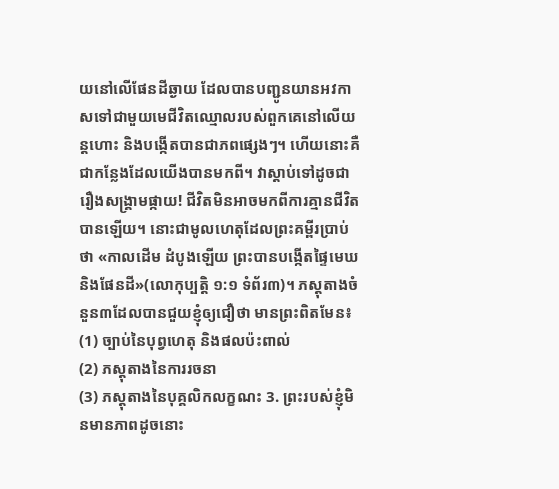យនៅលើផែនដីឆ្ងាយ ដែលបានបញ្ជូនយានអវកាសទៅជាមួយមេជីវិតឈ្មោលរបស់ពួកគេនៅលើយន្តហោះ និងបង្កើតបានជាភពផ្សេងៗ។ ហើយនោះគឺជាកន្លែងដែលយើងបានមកពី។ វាស្តាប់ទៅដូចជារឿងសង្គ្រាមផ្កាយ! ជីវិតមិនអាចមកពីការគ្មានជីវិតបានឡើយ។ នោះជាមូលហេតុដែលព្រះគម្ពីរប្រាប់ថា «កាលដើម ដំបូងឡើយ ព្រះបានបង្កើតផ្ទៃមេឃ និងផែនដី»(លោកុប្បត្ដិ ១:១ ទំព័រ៣)។ ភស្ដុតាងចំនួន៣ដែលបានជួយខ្ញុំឲ្យជឿថា មានព្រះពិតមែន៖
(1) ច្បាប់នៃបុព្វហេតុ និងផលប៉ះពាល់
(2) ភស្ដុតាងនៃការរចនា
(3) ភស្ដុតាងនៃបុគ្គលិកលក្ខណះ 3. ព្រះរបស់ខ្ញុំមិនមានភាពដូចនោះ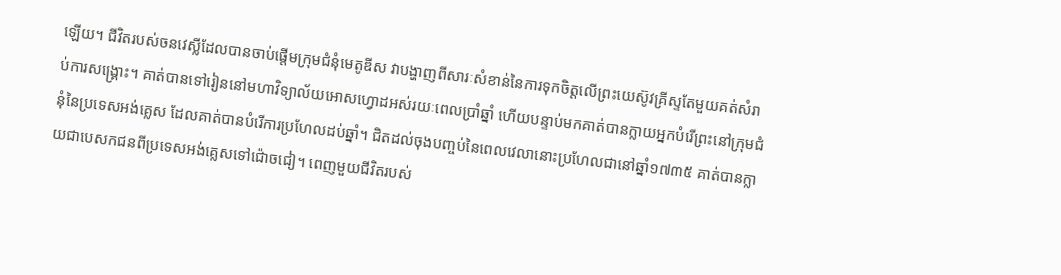ឡើយ។ ជីវិតរបស់ចនវេស្លីដែលបានចាប់ផ្តើមក្រុមជំនុំមេតូឌីស វាបង្ហាញពីសារៈសំខាន់នៃការទុកចិត្តលើព្រះយេស៊ូវគ្រីស្ទតែមួយគត់សំរាប់ការសង្គ្រោះ។ គាត់បានទៅរៀននៅមហាវិទ្យាល័យអោសហ្វោដអស់រយៈពេលប្រាំឆ្នាំ ហើយបន្ទាប់មកគាត់បានក្លាយអ្នកបំរើព្រះនៅក្រុមជំនុំនៃប្រទេសអង់គ្លេស ដែលគាត់បានបំរើការប្រហែលដប់ឆ្នាំ។ ជិតដល់ចុងបញ្ចប់នៃពេលវេលានោះប្រហែលជានៅឆ្នាំ១៧៣៥ គាត់បានក្លាយជាបេសកជនពីប្រទេសអង់គ្លេសទៅជ៉ោចជៀ។ ពេញមួយជីវិតរបស់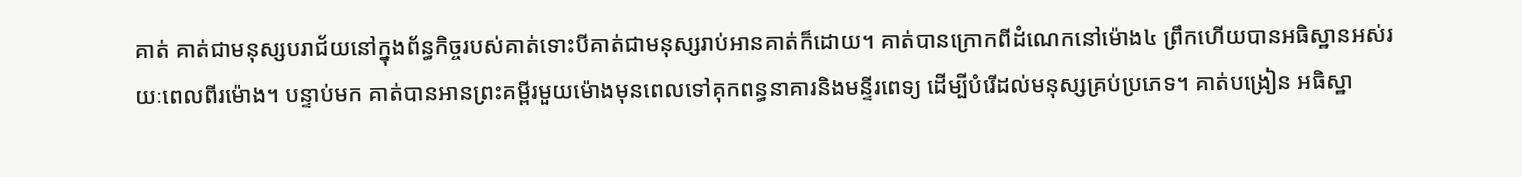គាត់ គាត់ជាមនុស្សបរាជ័យនៅក្នុងព័ន្ធកិច្ចរបស់គាត់ទោះបីគាត់ជាមនុស្សរាប់អានគាត់ក៏ដោយ។ គាត់បានក្រោកពីដំណេកនៅម៉ោង៤ ព្រឹកហើយបានអធិស្ឋានអស់រយៈពេលពីរម៉ោង។ បន្ទាប់មក គាត់បានអានព្រះគម្ពីរមួយម៉ោងមុនពេលទៅគុកពន្ធនាគារនិងមន្ទីរពេទ្យ ដើម្បីបំរើដល់មនុស្សគ្រប់ប្រភេទ។ គាត់បង្រៀន អធិស្ឋា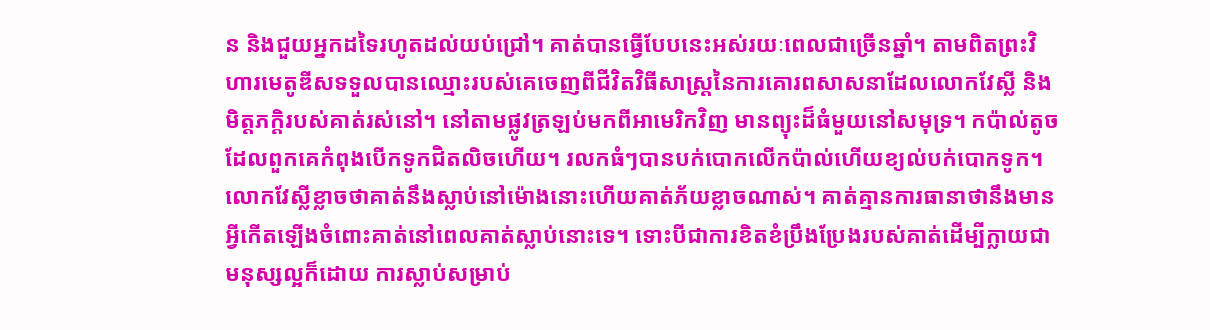ន និងជួយអ្នកដទៃរហូតដល់យប់ជ្រៅ។ គាត់បានធ្វើបែបនេះអស់រយៈពេលជាច្រើនឆ្នាំ។ តាមពិតព្រះវិហារមេតូឌីសទទួលបានឈ្មោះរបស់គេចេញពីជីវិតវិធីសាស្រ្តនៃការគោរពសាសនាដែលលោកវែស្លី និងមិត្តភក្តិរបស់គាត់រស់នៅ។ នៅតាមផ្លូវត្រឡប់មកពីអាមេរិកវិញ មានព្យុះដ៏ធំមួយនៅសមុទ្រ។ កប៉ាល់តូចដែលពួកគេកំពុងបើកទូកជិតលិចហើយ។ រលកធំៗបានបក់បោកលើកប៉ាល់ហើយខ្យល់បក់បោកទូក។ លោកវែស្លីខ្លាចថាគាត់នឹងស្លាប់នៅម៉ោងនោះហើយគាត់ភ័យខ្លាចណាស់។ គាត់គ្មានការធានាថានឹងមានអ្វីកើតឡើងចំពោះគាត់នៅពេលគាត់ស្លាប់នោះទេ។ ទោះបីជាការខិតខំប្រឹងប្រែងរបស់គាត់ដើម្បីក្លាយជាមនុស្សល្អក៏ដោយ ការស្លាប់សម្រាប់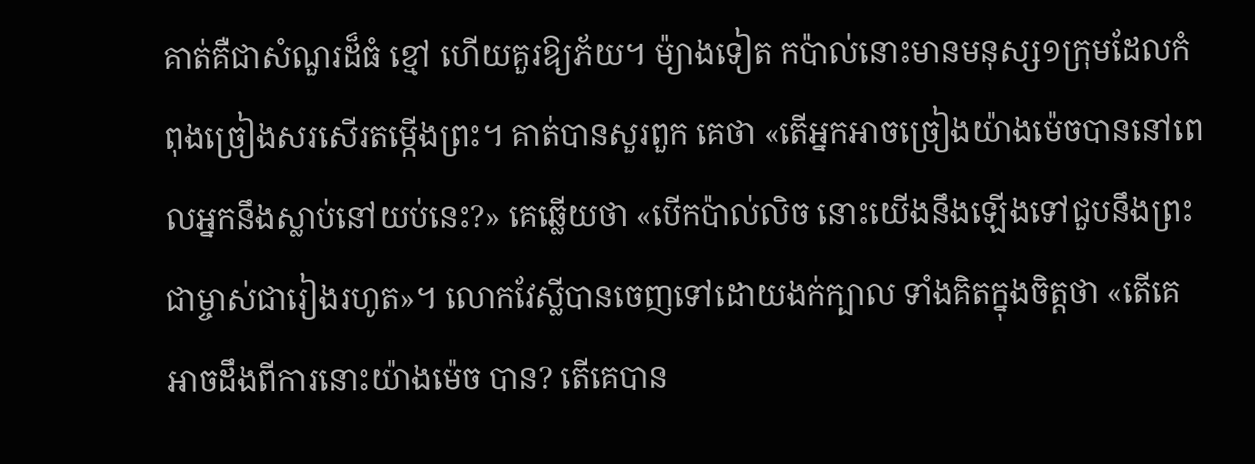គាត់គឺជាសំណួរដ៏ធំ ខ្មៅ ហើយគួរឱ្យភ័យ។ ម៉្យាងទៀត កប៉ាល់នោះមានមនុស្ស១ក្រុមដែលកំពុងច្រៀងសរសើរតម្កើងព្រះ។ គាត់បានសួរពួក គេថា «តើអ្នកអាចច្រៀងយ៉ាងម៉េចបាននៅពេលអ្នកនឹងស្លាប់នៅយប់នេះ?» គេឆ្លើយថា «បើកប៉ាល់លិច នោះយើងនឹងឡើងទៅជួបនឹងព្រះជាម្ចាស់ជារៀងរហូត»។ លោកវែស្លីបានចេញទៅដោយងក់ក្បាល ទាំងគិតក្នុងចិត្ដថា «តើគេអាចដឹងពីការនោះយ៉ាងម៉េច បាន? តើគេបាន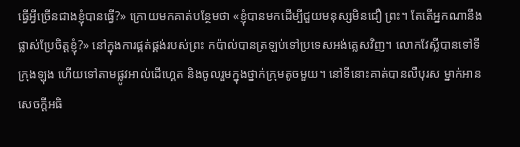ធ្វើអ្វីច្រើនជាងខ្ញុំបានធ្វើ?» ក្រោយមកគាត់បន្ថែមថា «ខ្ញុំបានមកដើម្បីជួយមនុស្សមិនជឿ ព្រះ។ តែតើអ្នកណានឹងផ្លាស់ប្រែចិត្ដខ្ញុំ?» នៅក្នុងការផ្គត់ផ្គង់របស់ព្រះ កប៉ាល់បានត្រឡប់ទៅប្រទេសអង់គ្លេសវិញ។ លោកវែស្លីបានទៅទី ក្រុងឡុង ហើយទៅតាមផ្លូវអាល់ដើហ្គេត និងចូលរួមក្នុងថ្នាក់ក្រុមតូចមួយ។ នៅទីនោះគាត់បានលឺបុរស ម្នាក់អានសេចក្ដីអធិ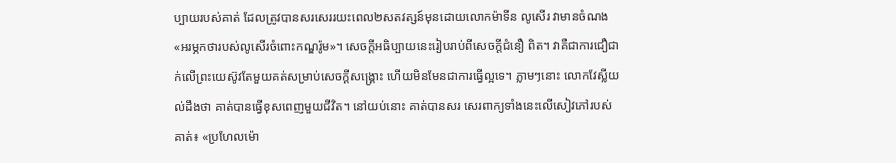ប្បាយរបស់គាត់ ដែលត្រូវបានសរសេររយះពេល២សតវត្សន៍មុនដោយលោកម៉ាទីន លូសើរ វាមានចំណង «អរម្ភកថារបស់លូសើរចំពោះកណ្ឌរ៉ូម»។ សេចក្ដីអធិប្បាយនេះរៀបរាប់ពីសេចក្ដីជំនឿ ពិត។ វាគឺជាការជឿជាក់លើព្រះយេស៊ូវតែមួយគត់សម្រាប់សេចក្ដីសង្រ្គោះ ហើយមិនមែនជាការធ្វើល្អទេ។ ភ្លាមៗនោះ លោកវែស្លីយល់ដឹងថា គាត់បានធ្វើខុសពេញមួយជីវិត។ នៅយប់នោះ គាត់បានសរ សេរពាក្យទាំងនេះលើសៀវភៅរបស់គាត់៖ «ប្រហែលម៉ោ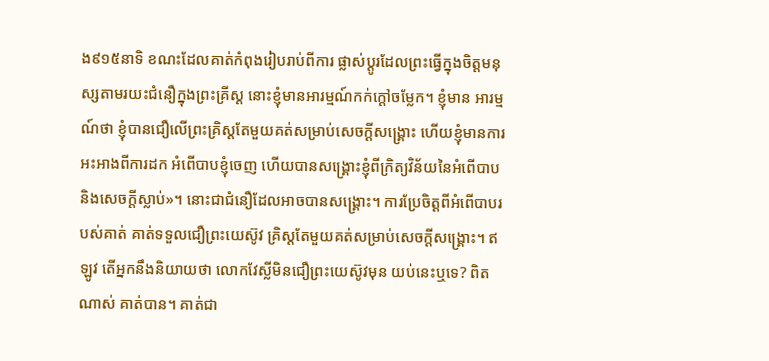ង៩១៥នាទិ ខណះដែលគាត់កំពុងរៀបរាប់ពីការ ផ្លាស់ប្ដូរដែលព្រះធ្វើក្នុងចិត្ដមនុស្សតាមរយះជំនឿក្នុងព្រះគ្រីស្ដ នោះខ្ញុំមានអារម្មណ៍កក់ក្ដៅចម្លែក។ ខ្ញុំមាន អារម្មណ៍ថា ខ្ញុំបានជឿលើព្រះគ្រិស្ដតែមួយគត់សម្រាប់សេចក្ដីសង្រ្គោះ ហើយខ្ញុំមានការអះអាងពីការដក អំពើបាបខ្ញុំចេញ ហើយបានសង្រ្គោះខ្ញុំពីក្រិត្យវិន័យនៃអំពើបាប និងសេចក្ដីស្លាប់»។ នោះជាជំនឿដែលអាចបានសង្រ្គោះ។ ការប្រែចិត្ដពីអំពើបាបរបស់គាត់ គាត់ទទួលជឿព្រះយេស៊ូវ គ្រិស្ដតែមួយគត់សម្រាប់សេចក្ដីសង្រ្គោះ។ ឥឡូវ តើអ្នកនឹងនិយាយថា លោកវែស្លីមិនជឿព្រះយេស៊ូវមុន យប់នេះឬទេ? ពិតណាស់ គាត់បាន។ គាត់ជា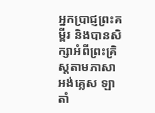អ្នកប្រាជ្ញព្រះគម្ពីរ និងបានសិក្សាអំពីព្រះគ្រិស្ដតាមភាសា អង់គ្លេស ឡាតាំ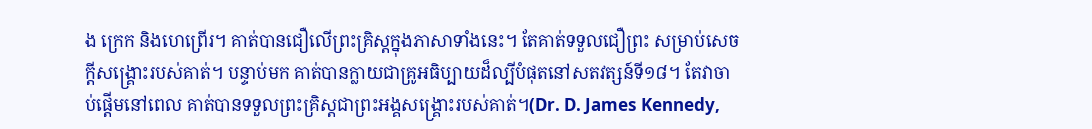ង ក្រេក និងហេព្រើរ។ គាត់បានជឿលើព្រះគ្រិស្ដក្នុងភាសាទាំងនេះ។ តែគាត់ទទួលជឿព្រះ សម្រាប់សេចក្ដីសង្រ្គោះរបស់គាត់។ បន្ទាប់មក គាត់បានក្លាយជាគ្រូអធិប្បាយដ៏ល្បីបំផុតនៅសតវត្សន៍ទី១៨។ តែវាចាប់ផ្ដើមនៅពេល គាត់បានទទួលព្រះគ្រិស្ដជាព្រះអង្គសង្រ្គោះរបស់គាត់។(Dr. D. James Kennedy,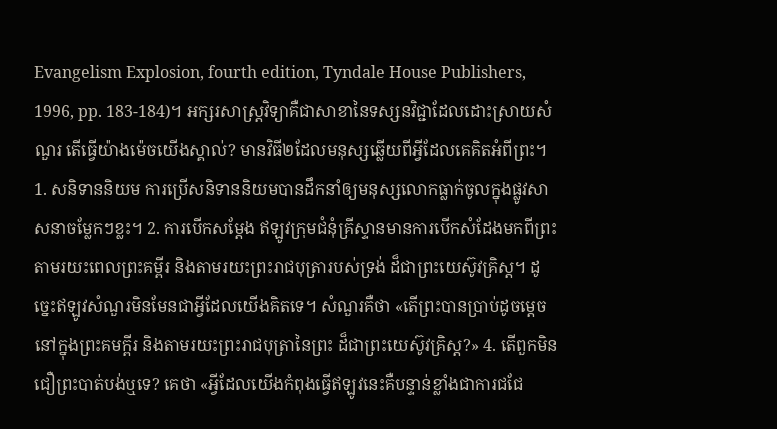Evangelism Explosion, fourth edition, Tyndale House Publishers, 1996, pp. 183-184)។ អក្សរសាស្រ្ដវិទ្យាគឺជាសាខានៃទស្សនវិជ្ជាដែលដោះស្រាយសំណួរ តើធ្វើយ៉ាងម៉េចយើងស្គាល់? មានវិធី២ដែលមនុស្សឆ្លើយពីអ្វីដែលគេគិតអំពីព្រះ។ 1. សនិទាននិយម ការប្រើសនិទាននិយមបានដឹកនាំឲ្យមនុស្សលោកធ្លាក់ចូលក្នុងផ្លូវសាសនាចម្លែកៗខ្លះ។ 2. ការបើកសម្ដែង ឥឡូវក្រុមជំនុំគ្រីស្ទានមានការបើកសំដែងមកពីព្រះតាមរយះពេលព្រះគម្ពីរ និងតាមរយះព្រះរាជបុត្រារបស់ទ្រង់ ដ៏ជាព្រះយេស៊ូវគ្រិស្ដ។ ដូច្នេះឥឡូវសំណួរមិនមែនជាអ្វីដែលយើងគិតទេ។ សំណួរគឺថា «តើព្រះបានប្រាប់ដូចម្ដេចនៅក្នុងព្រះគមក្ពីរ និងតាមរយះព្រះរាជបុត្រានៃព្រះ ដ៏ជាព្រះយេស៊ូវគ្រិស្ដ?» 4. តើពួកមិនជឿព្រះបាត់បង់ឬទេ? គេថា «អ្វីដែលយើងកំពុងធ្វើឥឡូវនេះគឺបន្ទាន់ខ្លាំងជាការជជែ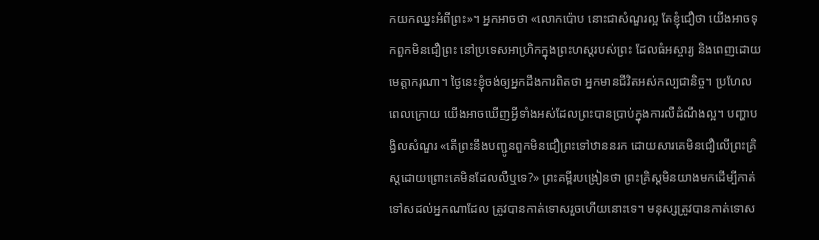កយកឈ្នះអំពីព្រះ»។ អ្នកអាចថា «លោកប៉ោប នោះជាសំណួរល្អ តែខ្ញុំជឿថា យើងអាចទុកពួកមិនជឿព្រះ នៅប្រទេសអាហ្រិកក្នុងព្រះហស្ដរបស់ព្រះ ដែលធំអស្ចារ្យ និងពេញដោយមេត្ដាករុណា។ ថ្ងៃនេះខ្ញុំចង់ឲ្យអ្នកដឹងការពិតថា អ្នកមានជីវិតអស់កល្បជានិច្ច។ ប្រហែលពេលក្រោយ យើងអាចឃើញអ្វីទាំងអស់ដែលព្រះបានប្រាប់ក្នុងការលឺដំណឹងល្អ។ បញ្ហាបង្វិលសំណួរ «តើព្រះនឹងបញ្ជូនពួកមិនជឿព្រះទៅឋាននរក ដោយសារគេមិនជឿលើព្រះគ្រិស្ដដោយព្រោះគេមិនដែលលឺឬទេ?» ព្រះគម្ពីរបង្រៀនថា ព្រះគ្រិស្ដមិនយាងមកដើម្បីកាត់ទៅសដល់អ្នកណាដែល ត្រូវបានកាត់ទោសរួចហើយនោះទេ។ មនុស្សត្រូវបានកាត់ទោស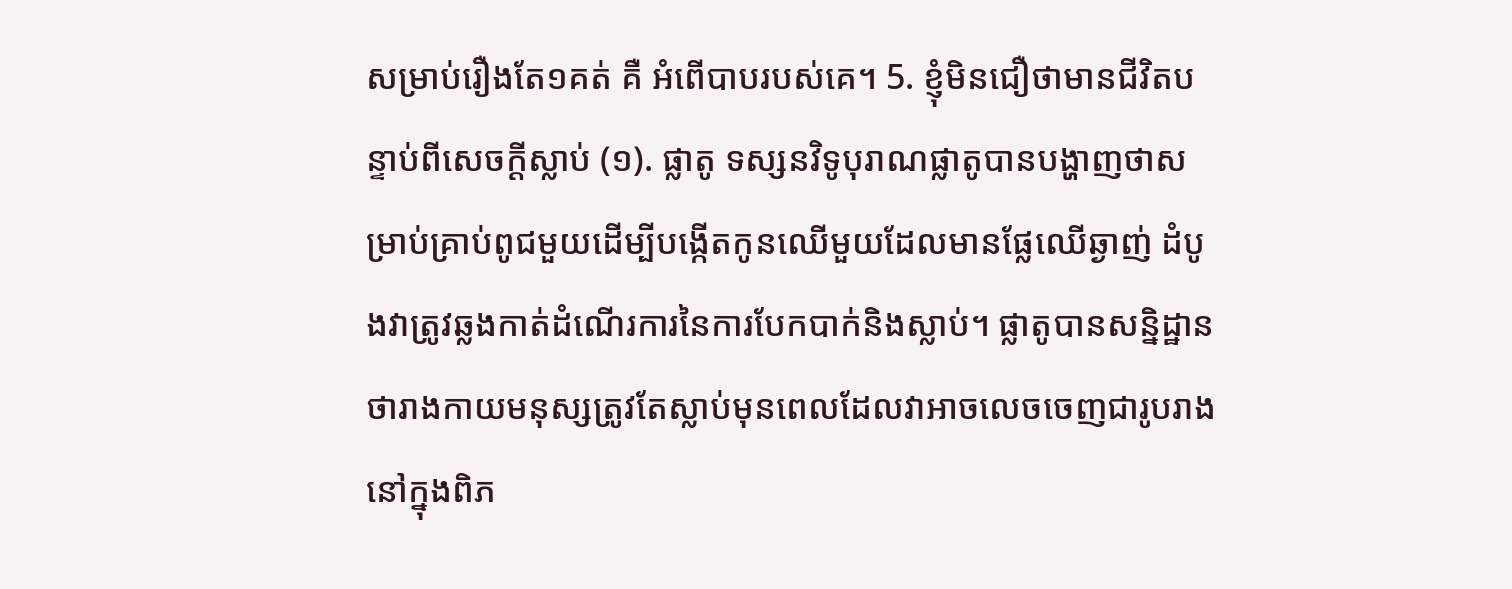សម្រាប់រឿងតែ១គត់ គឺ អំពើបាបរបស់គេ។ 5. ខ្ញុំមិនជឿថាមានជីវិតបន្ទាប់ពីសេចក្ដីស្លាប់ (១). ផ្លាតូ ទស្សនវិទូបុរាណផ្លាតូបានបង្ហាញថាសម្រាប់គ្រាប់ពូជមួយដើម្បីបង្កើតកូនឈើមួយដែលមានផ្លែឈើឆ្ងាញ់ ដំបូងវាត្រូវឆ្លងកាត់ដំណើរការនៃការបែកបាក់និងស្លាប់។ ផ្លាតូបានសន្និដ្ឋានថារាងកាយមនុស្សត្រូវតែស្លាប់មុនពេលដែលវាអាចលេចចេញជារូបរាងនៅក្នុងពិភ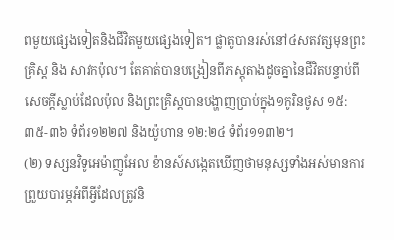ពមួយផ្សេងទៀតនិងជីវិតមួយផ្សេងទៀត។ ផ្លាតូបានរស់នៅ៤សតវត្សមុនព្រះគ្រិស្ដ និង សាវកប៉ុល។ តែគាត់បានបង្រៀនពីភស្ដុតាងដូចគ្នានៃជីវិតបន្ទាប់ពីសេចក្ដីស្លាប់ដែលប៉ុល និងព្រះគ្រិស្ដបានបង្ហាញប្រាប់ក្នុង១កូរិនថូស ១៥:៣៥-៣៦ ទំព័រ១២២៧ និងយ៉ូហាន ១២:២៤ ទំព័រ១១៣២។
(២) ទស្សនវិទូអេម៉ាញូអែល ខ៉ានស៍សង្កេតឃើញថាមនុស្សទាំងអស់មានការព្រួយបារម្ភអំពីអ្វីដែលត្រូវនិ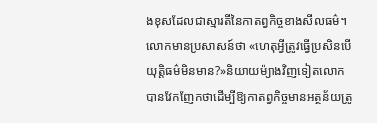ងខុសដែលជាស្មារតីនៃកាតព្វកិច្ចខាងសីលធម៌។ លោកមានប្រសាសន៍ថា «ហេតុអ្វីត្រូវធ្វើប្រសិនបើយុត្តិធម៌មិនមាន?»និយាយម៉្យាងវិញទៀតលោកបានវែកញែកថាដើម្បីឱ្យកាតព្វកិច្ចមានអត្ថន័យត្រូ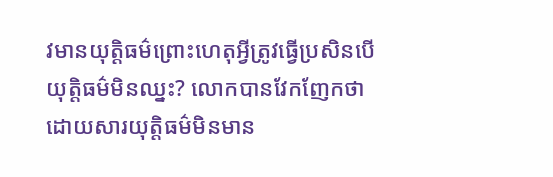វមានយុត្តិធម៌ព្រោះហេតុអ្វីត្រូវធ្វើប្រសិនបើយុត្តិធម៌មិនឈ្នះ? លោកបានវែកញែកថាដោយសារយុត្តិធម៌មិនមាន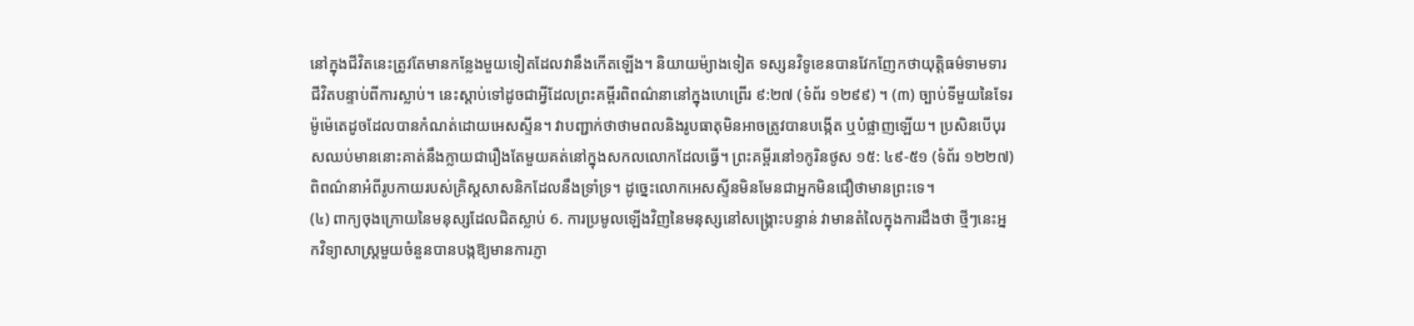នៅក្នុងជីវិតនេះត្រូវតែមានកន្លែងមួយទៀតដែលវានឹងកើតឡើង។ និយាយម៉្យាងទៀត ទស្សនវិទូខេនបានវែកញែកថាយុត្តិធម៌ទាមទារជីវិតបន្ទាប់ពីការស្លាប់។ នេះស្តាប់ទៅដូចជាអ្វីដែលព្រះគម្ពីរពិពណ៌នានៅក្នុងហេព្រើរ ៩:២៧ (ទំព័រ ១២៩៩) ។ (៣) ច្បាប់ទីមួយនៃទែរម៉ូម៉េតេដូចដែលបានកំណត់ដោយអេសស្ទីន។ វាបញ្ជាក់ថាថាមពលនិងរូបធាតុមិនអាចត្រូវបានបង្កើត ឬបំផ្លាញឡើយ។ ប្រសិនបើបុរសឈប់មាននោះគាត់នឹងក្លាយជារឿងតែមួយគត់នៅក្នុងសកលលោកដែលធ្វើ។ ព្រះគម្ពីរនៅ១កូរិនថូស ១៥: ៤៩-៥១ (ទំព័រ ១២២៧) ពិពណ៌នាអំពីរូបកាយរបស់គ្រិស្ដសាសនិកដែលនឹងទ្រាំទ្រ។ ដូច្នេះលោកអេសស្ទីនមិនមែនជាអ្នកមិនជឿថាមានព្រះទេ។
(៤) ពាក្យចុងក្រោយនៃមនុស្សដែលជិតស្លាប់ 6. ការប្រមូលឡើងវិញនៃមនុស្សនៅសង្រ្គោះបន្ទាន់ វាមានតំលៃក្នុងការដឹងថា ថ្មីៗនេះអ្នកវិទ្យាសាស្ត្រមួយចំនួនបានបង្កឱ្យមានការភ្ញា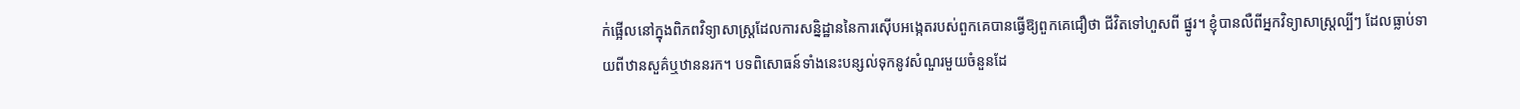ក់ផ្អើលនៅក្នុងពិភពវិទ្យាសាស្ត្រដែលការសន្និដ្ឋាននៃការស៊ើបអង្កេតរបស់ពួកគេបានធ្វើឱ្យពួកគេជឿថា ជីវិតទៅហួសពី ផ្នូរ។ ខ្ញុំបានលឺពីអ្នកវិទ្យាសាស្ត្រល្បីៗ ដែលធ្លាប់ទាយពីឋានសួគ៌ឬឋាននរក។ បទពិសោធន៍ទាំងនេះបន្សល់ទុកនូវសំណួរមួយចំនួនដែ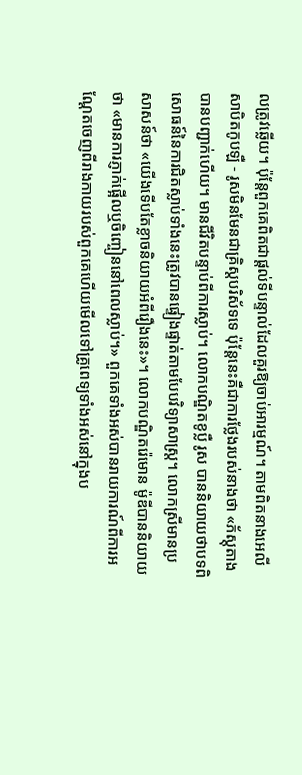លត្រូវឆ្លើយ។ ប៉ុន្តែពួកគេពិតជាផ្តល់ទីបន្ទាល់ដែលគួរឱ្យចាប់អារម្មណ៍។ តាមពិតនាងអេលីសាបិតកូបឡឺ - រូសមិនមែនជាគ្រិស្តបរិស័ទទេ ប៉ុន្តែនេះគឺជាការថ្លែងរបស់នាងថា «ភ័ស្តុតាងបានបញ្ជាក់ហើយ។ មានជីវិតបន្ទាប់ពីការស្លាប់។ លោកបណ្ឌិតខូប្លឺ រូស បាននិយាយថាបទពិសោធន៍នៃការជិតស្លាប់ទាំងនេះត្រូវបានផ្ទៀងផ្ទាត់តាមបែបវិទ្យាសាស្ត្រ។ លោកស្រីមានប្រសាសន៍ថា «យើងទើបតែខ្លាចនិយាយអំពីរឿងនេះ»។ លោកបណ្ឌិតរ៉េមោន ម៉ូឌីបាននិយាយថា «មានការភ្ញាក់ផ្អើលឬចិញ្ចៀននៅពេលស្លាប់។» ពួកគេទាំងអស់បានរាយការណ៍ពីការអណ្តែតចេញពីរាងកាយរបស់ពួកគេហើយមើលទៅគ្រូពេទ្យទាំងអស់នៅក្នុងប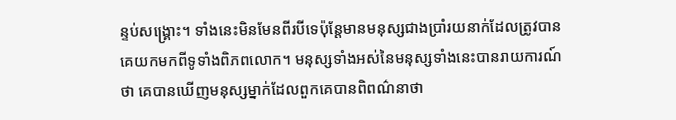ន្ទប់សង្គ្រោះ។ ទាំងនេះមិនមែនពីរបីទេប៉ុន្តែមានមនុស្សជាងប្រាំរយនាក់ដែលត្រូវបានគេយកមកពីទូទាំងពិភពលោក។ មនុស្សទាំងអស់នៃមនុស្សទាំងនេះបានរាយការណ៍ថា គេបានឃើញមនុស្សម្នាក់ដែលពួកគេបានពិពណ៌នាថា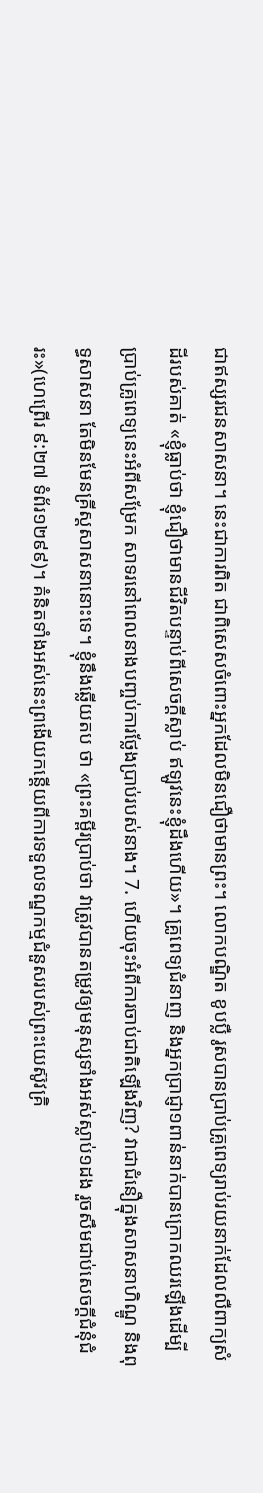ជាឥស្សរជនសាសនា។ នេះជាការពិត ជាពិសេសចំពោះអ្នកដែលមិនជឿថាមានព្រះ។ លោកបណ្ឌិត ខូបប្លឺ រូសបានប្រាប់គ្រូពេទ្យរាប់រយនាក់ដែលលឺពាក្យសំដីរបស់គាត់ «ខ្ញុំធ្លាប់ថា ខ្ញុំជឿថាមានជីវិតបន្ទាប់ពីសេចក្ដីស្លាប់ ឥឡូវនេះខ្ញុំដឹងហើយ»។ គ្រូពេទ្យជំនាញ និងអ្នកប្រាជ្ញា១ពាន់នាក់បានក្រោកឈរឡើងដើម្បីប្រាប់គ្រូពេទ្យនេះអំពីសម្រែក សាទរនៅពេលនាងបញ្ចប់ការថ្លែងប្រាប់របស់នាង។ 7. ហើយចុះអំពីការចាប់ជាតិឡើងវិញ? វាជាជំនឿក្នុងសាសនាហិណ្ឌូ និងពុទ្ធសាសនា តែមិនមែនគ្រីស្ដសាសនានោះទេ។ ខ្ញុំនឹងឆ្លើយតប ថា «ព្រះគម្ពីរប្រាប់ថា វាត្រូវបានតម្រូវឲ្យមនុស្សទាំងអស់ស្លាប់១ដង រួចសឹមជាប់សេចក្ដីជំនុំជំរះ»(ហេព្រើរ ៩:២៧ ទំព័រ១២៩៩)។ គំនិតទាំងអស់នេះព្រងើយកន្ដើយពីការទទួលទណ្ឌកម្មជំនួសរបស់ព្រះយេស៊ូវគ្រិ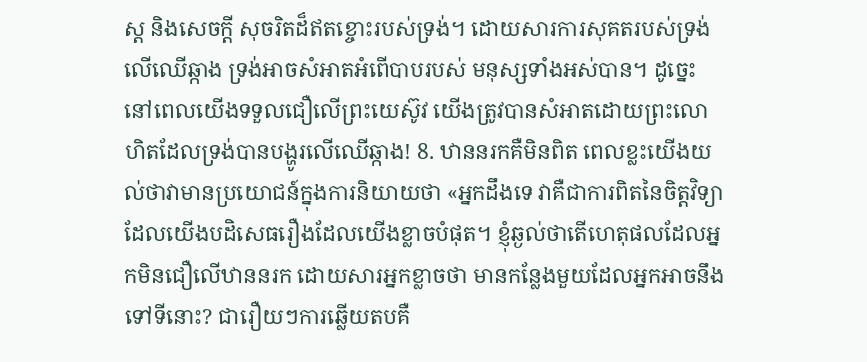ស្ដ និងសេចក្ដី សុចរិតដ៏ឥតខ្ចោះរបស់ទ្រង់។ ដោយសារការសុគតរបស់ទ្រង់លើឈើឆ្កាង ទ្រង់អាចសំអាតអំពើបាបរបស់ មនុស្សទាំងអស់បាន។ ដូច្នេះនៅពេលយើងទទួលជឿលើព្រះយេស៊ូវ យើងត្រូវបានសំអាតដោយព្រះលោ ហិតដែលទ្រង់បានបង្ហូរលើឈើឆ្កាង! 8. ឋាននរកគឺមិនពិត ពេលខ្លះយើងយល់ថាវាមានប្រយោជន៍ក្នុងការនិយាយថា «អ្នកដឹងទេ វាគឺជាការពិតនៃចិត្តវិទ្យាដែលយើងបដិសេធរឿងដែលយើងខ្លាចបំផុត។ ខ្ញុំឆ្ងល់ថាតើហេតុផលដែលអ្នកមិនជឿលើឋាននរក ដោយសារអ្នកខ្លាចថា មានកន្លែងមួយដែលអ្នកអាចនឹងទៅទីនោះ? ជារឿយៗការឆ្លើយតបគឺ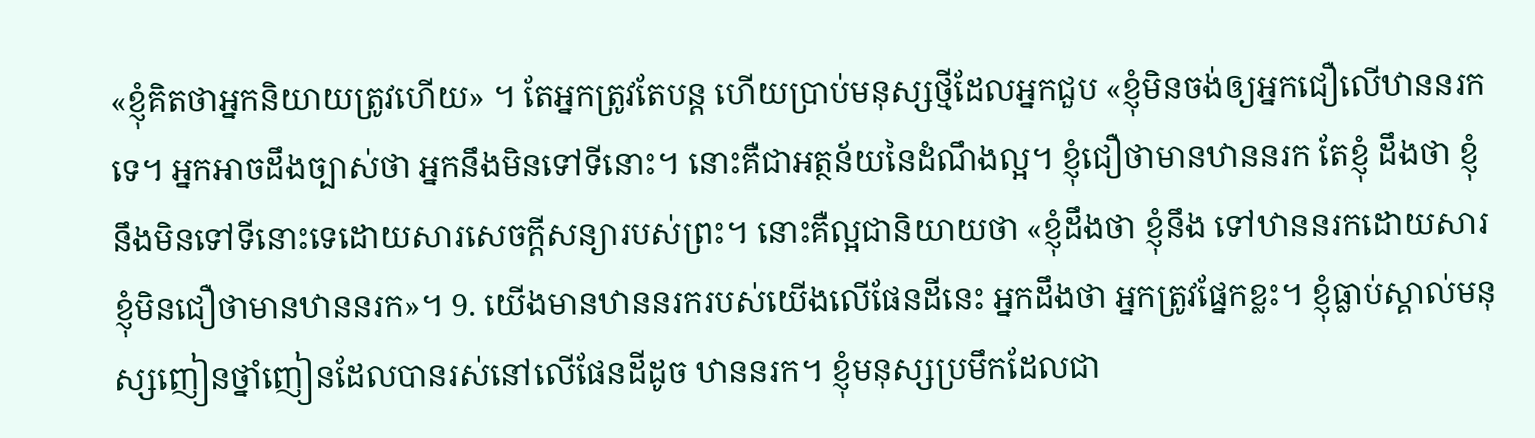«ខ្ញុំគិតថាអ្នកនិយាយត្រូវហើយ» ។ តែអ្នកត្រូវតែបន្ដ ហើយប្រាប់មនុស្សថ្មីដែលអ្នកជួប «ខ្ញុំមិនចង់ឲ្យអ្នកជឿលើឋាននរកទេ។ អ្នកអាចដឹងច្បាស់ថា អ្នកនឹងមិនទៅទីនោះ។ នោះគឺជាអត្ថន័យនៃដំណឹងល្អ។ ខ្ញុំជឿថាមានឋាននរក តែខ្ញុំ ដឹងថា ខ្ញុំនឹងមិនទៅទីនោះទេដោយសារសេចក្ដីសន្យារបស់ព្រះ។ នោះគឺល្អជានិយាយថា «ខ្ញុំដឹងថា ខ្ញុំនឹង ទៅឋាននរកដោយសារខ្ញុំមិនជឿថាមានឋាននរក»។ 9. យើងមានឋាននរករបស់យើងលើផែនដីនេះ អ្នកដឹងថា អ្នកត្រូវផ្នែកខ្លះ។ ខ្ញុំធ្លាប់ស្គាល់មនុស្សញៀនថ្នាំញៀនដែលបានរស់នៅលើផែនដីដូច ឋាននរក។ ខ្ញុំមនុស្សប្រមឹកដែលជា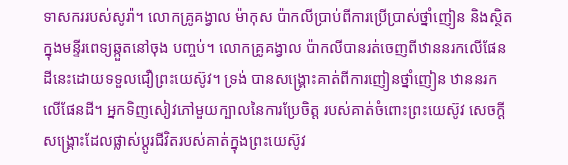ទាសកររបស់សូរ៉ា។ លោកគ្រូគង្វាល ម៉ាកុស ប៉ាកលីប្រាប់ពីការប្រើប្រាស់ថ្នាំញៀន និងស្ថិតក្នុងមន្ទីរពេទ្យឆ្កួតនៅចុង បញ្ចប់។ លោកគ្រូគង្វាល ប៉ាកលីបានរត់ចេញពីឋាននរកលើផែនដីនេះដោយទទួលជឿព្រះយេស៊ូវ។ ទ្រង់ បានសង្រ្គោះគាត់ពីការញៀនថ្នាំញៀន ឋាននរកលើផែនដី។ អ្នកទិញសៀវភៅមួយក្បាលនៃការប្រែចិត្ដ របស់គាត់ចំពោះព្រះយេស៊ូវ សេចក្ដីសង្រ្គោះដែលផ្លាស់ប្ដូរជីវិតរបស់គាត់ក្នុងព្រះយេស៊ូវ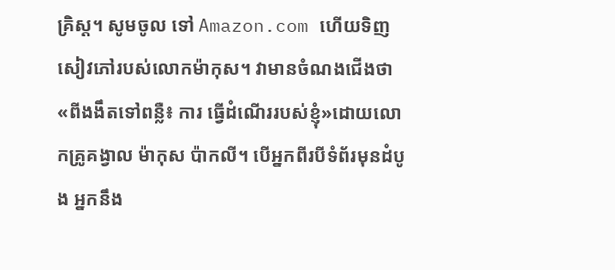គ្រិស្ដ។ សូមចូល ទៅ Amazon.com ហើយទិញសៀវភៅរបស់លោកម៉ាកុស។ វាមានចំណងជើងថា «ពីងងឹតទៅពន្លឺ៖ ការ ធ្វើដំណើររបស់ខ្ញុំ»ដោយលោកគ្រូគង្វាល ម៉ាកុស ប៉ាកលី។ បើអ្នកពីរបីទំព័រមុនដំបូង អ្នកនឹង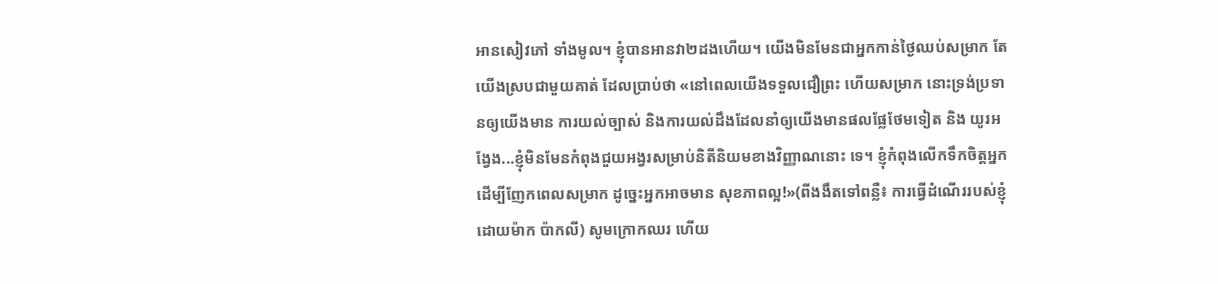អានសៀវភៅ ទាំងមូល។ ខ្ញុំបានអានវា២ដងហើយ។ យើងមិនមែនជាអ្នកកាន់ថ្ងៃឈប់សម្រាក តែយើងស្របជាមួយគាត់ ដែលប្រាប់ថា «នៅពេលយើងទទួលជឿព្រះ ហើយសម្រាក នោះទ្រង់ប្រទានឲ្យយើងមាន ការយល់ច្បាស់ និងការយល់ដឹងដែលនាំឲ្យយើងមានផលផ្លែថែមទៀត និង យូរអង្វែង...ខ្ញុំមិនមែនកំពុងជួយអង្វរសម្រាប់និតីនិយមខាងវិញ្ញាណនោះ ទេ។ ខ្ញុំកំពុងលើកទឹកចិត្ដអ្នកដើម្បីញែកពេលសម្រាក ដូច្នេះអ្នកអាចមាន សុខភាពល្អ!»(ពីងងឹតទៅពន្លឺ៖ ការធ្វើដំណើររបស់ខ្ញុំ ដោយម៉ាក ប៉ាកលី) សូមក្រោកឈរ ហើយ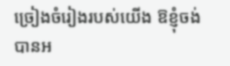ច្រៀងចំរៀងរបស់យើង ឱខ្ញុំចង់បានអ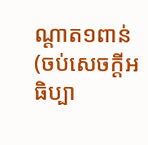ណ្ដាត១ពាន់
(ចប់សេចក្ដីអធិប្បា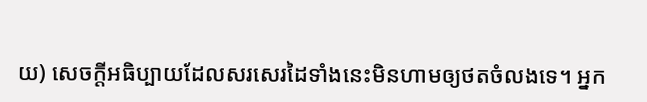យ) សេចក្ដីអធិប្បាយដែលសរសេរដៃទាំងនេះមិនហាមឲ្យថតចំលងទេ។ អ្នក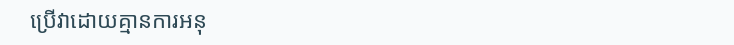ប្រើវាដោយគ្មានការអនុ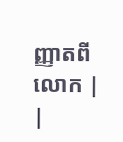ញ្ញាតពីលោក |
|